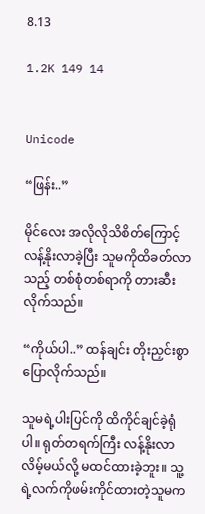8.13

1.2K 149 14


Unicode

“ဖြန်း..”

မိုင်လေး အလိုလိုသိစိတ်ကြောင့် လန့်နိုးလာခဲ့ပြီး သူမကိုထိခတ်လာသည့် တစ်စုံတစ်ရာကို တားဆီးလိုက်သည်။

“ကိုယ်ပါ..” ထန်ချင်း တိုးညှင်းစွာ ပြောလိုက်သည်။

သူမရဲ့ပါးပြင်ကို ထိကိုင်ချင်ခဲ့ရုံပါ။ ရုတ်တရက်ကြီး လန့်နိုးလာလိမ့်မယ်လို့ မထင်ထားခဲ့ဘူး။ သူ့ရဲ့လက်ကိုဖမ်းကိုင်ထားတဲ့သူမက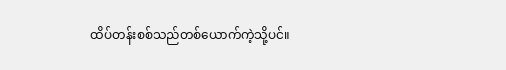ထိပ်တန်းစစ်သည်တစ်ယောက်ကဲ့သို့ပင်။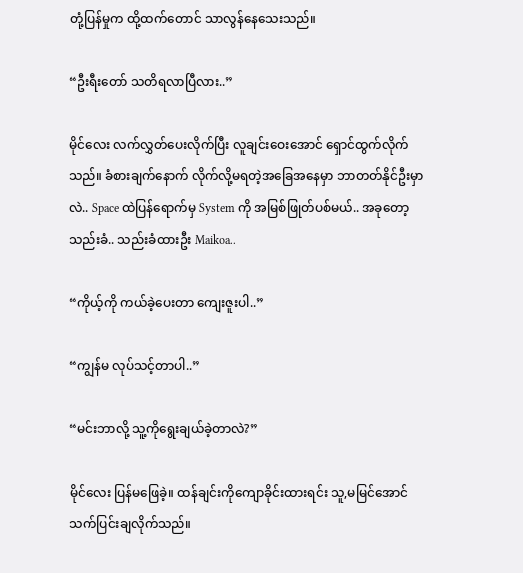တုံ့ပြန်မှုက ထို့ထက်တောင် သာလွန်နေသေးသည်။

“ဦးရီးတော် သတိရလာပြီလား..”

မိုင်လေး လက်လွှတ်ပေးလိုက်ပြီး လူချင်းဝေးအောင် ရှောင်ထွက်လိုက်သည်။ ခံစားချက်နောက် လိုက်လို့မရတဲ့အခြေအနေမှာ ဘာတတ်နိုင်ဦးမှာလဲ.. Space ထဲပြန်ရောက်မှ System ကို အမြစ်ဖြုတ်ပစ်မယ်.. အခုတော့ သည်းခံ.. သည်းခံထားဦး Maikoa..

“ကိုယ့်ကို ကယ်ခဲ့ပေးတာ ကျေးဇူးပါ..”

“ကျွန်မ လုပ်သင့်တာပါ..”

“မင်းဘာလို့ သူ့ကိုရွေးချယ်ခဲ့တာလဲ?”

မိုင်လေး ပြန်မဖြေခဲ့။ ထန်ချင်းကိုကျောခိုင်းထားရင်း သူ,မမြင်အောင် သက်ပြင်းချလိုက်သည်။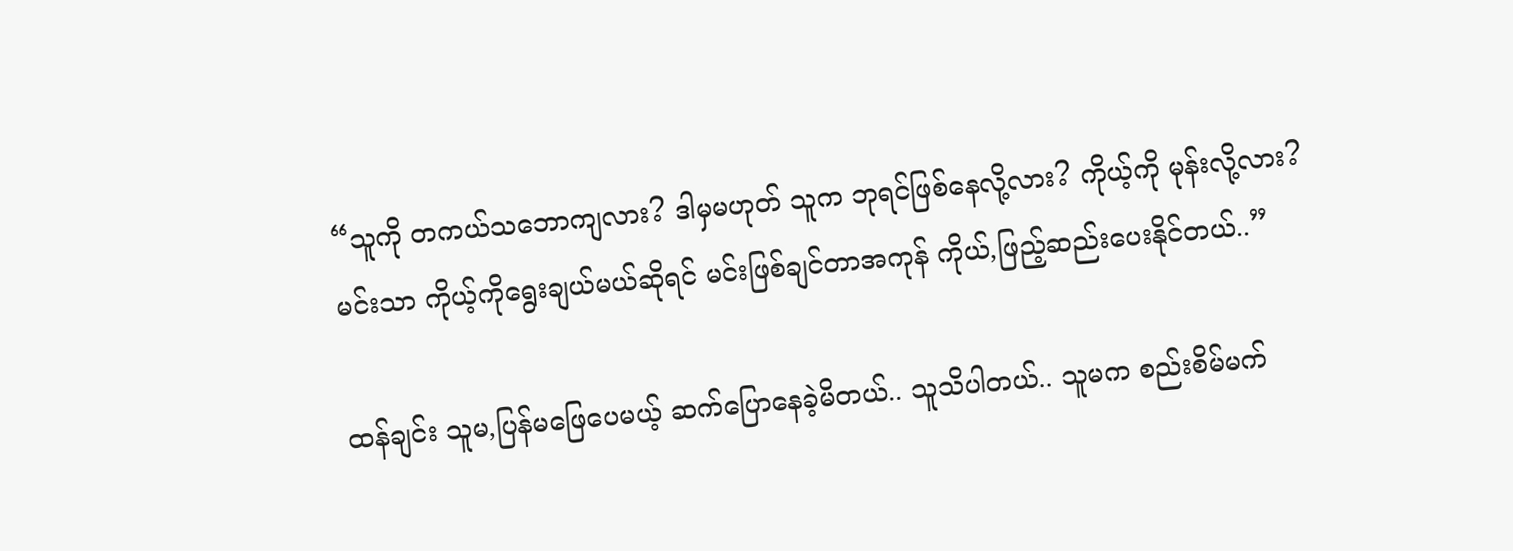“သူကို တကယ်သဘောကျလား? ဒါမှမဟုတ် သူက ဘုရင်ဖြစ်နေလို့လား? ကိုယ့်ကို မုန်းလို့လား?
မင်းသာ ကိုယ့်ကိုရွေးချယ်မယ်ဆိုရင် မင်းဖြစ်ချင်တာအကုန် ကိုယ်,ဖြည့်ဆည်းပေးနိုင်တယ်..”

ထန်ချင်း သူမ,ပြန်မဖြေပေမယ့် ဆက်ပြောနေခဲ့မိတယ်.. သူသိပါတယ်.. သူမက စည်းစိမ်မက်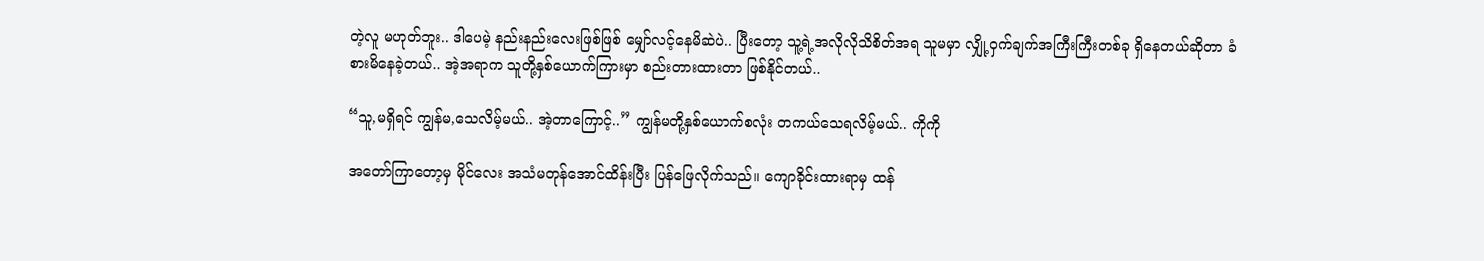တဲ့လူ မဟုတ်ဘူး.. ဒါပေမဲ့ နည်းနည်းလေးဖြစ်ဖြစ် မျှော်လင့်နေမိဆဲပဲ.. ပြီးတော့ သူ့ရဲ့အလိုလိုသိစိတ်အရ သူမမှာ လျှို့ဝှက်ချက်အကြီးကြီးတစ်ခု ရှိနေတယ်ဆိုတာ ခံစားမိနေခဲ့တယ်.. အဲ့အရာက သူတို့နှစ်ယောက်ကြားမှာ စည်းတားထားတာ ဖြစ်နိုင်တယ်..

“သူ,မရှိရင် ကျွန်မ,သေလိမ့်မယ်.. အဲ့တာကြောင့်..” ကျွန်မတို့နှစ်ယောက်စလုံး တကယ်သေရလိမ့်မယ်.. ကိုကို

အတော်ကြာတော့မှ မိုင်လေး အသံမတုန်အောင်ထိန်းပြီး ပြန်ဖြေလိုက်သည်။ ကျောခိုင်းထားရာမှ ထန်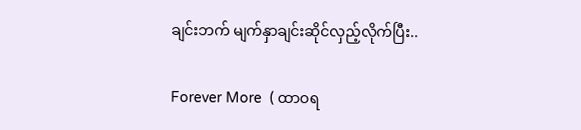ချင်းဘက် မျက်နှာချင်းဆိုင်လှည့်လိုက်ပြီး..

Forever More  ( ထာဝရ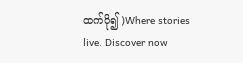ထက်ပို၍ )Where stories live. Discover now